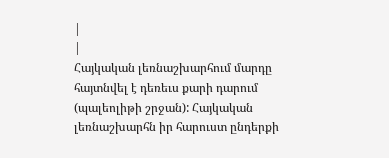|
|
Հայկական լեռնաշխարհում մարդը հայտնվել է դեռեւս քարի դարում (պալեոլիթի շրջան): Հայկական լեռնաշխարհն իր հարուստ ընդերքի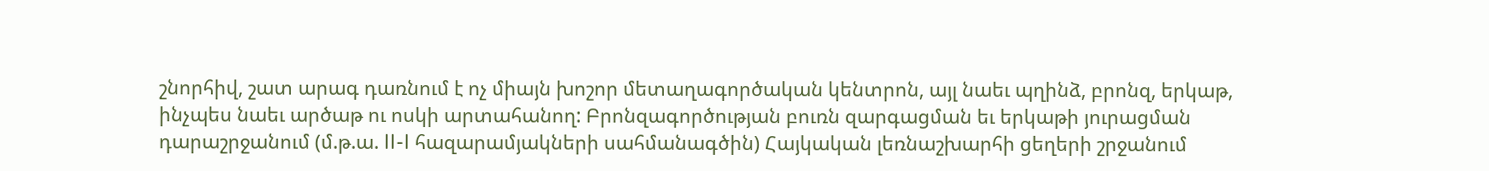շնորհիվ, շատ արագ դառնում է ոչ միայն խոշոր մետաղագործական կենտրոն, այլ նաեւ պղինձ, բրոնզ, երկաթ, ինչպես նաեւ արծաթ ու ոսկի արտահանող: Բրոնզագործության բուռն զարգացման եւ երկաթի յուրացման դարաշրջանում (մ.թ.ա. II-I հազարամյակների սահմանագծին) Հայկական լեռնաշխարհի ցեղերի շրջանում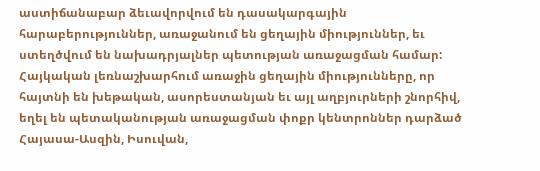աստիճանաբար ձեւավորվում են դասակարգային հարաբերություններ, առաջանում են ցեղային միություններ, եւ ստեղծվում են նախադրյալներ պետության առաջացման համար: Հայկական լեռնաշխարհում առաջին ցեղային միությունները, որ հայտնի են խեթական, ասորեստանյան եւ այլ աղբյուրների շնորհիվ, եղել են պետականության առաջացման փոքր կենտրոններ դարձած Հայասա-Ասզին, Իսուվան,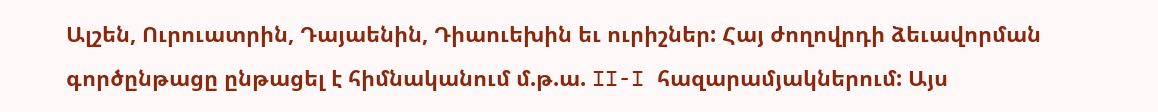Ալշեն, Ուրուատրին, Դայաենին, Դիաուեխին եւ ուրիշներ: Հայ ժողովրդի ձեւավորման գործընթացը ընթացել է հիմնականում մ.թ.ա. II-I հազարամյակներում: Այս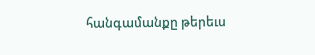հանգամանքը թերեւս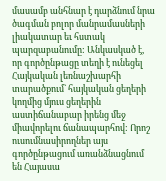մասամբ անհնար է դարձնում նրա ծագման բոլոր մանրամասների լիակատար եւ հստակ պարզաբանումը: Անկասկած է, որ գործընթացը տեղի է ունեցել Հայկական լեռնաշխարհի տարածքում` հայկական ցեղերի կողմից մյուս ցեղերին աստիճանաբար իրենց մեջ միավորելու ճանապարհով: Որոշ ուսումնասիրողներ այս գործընթացում առանձնացնում են Հայասա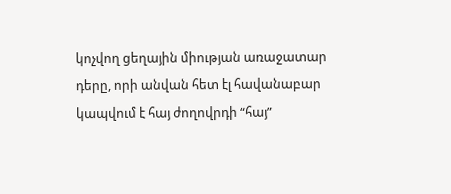կոչվող ցեղային միության առաջատար դերը, որի անվան հետ էլ հավանաբար կապվում է հայ ժողովրդի “հայ”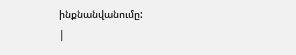ինքնանվանումը:
|